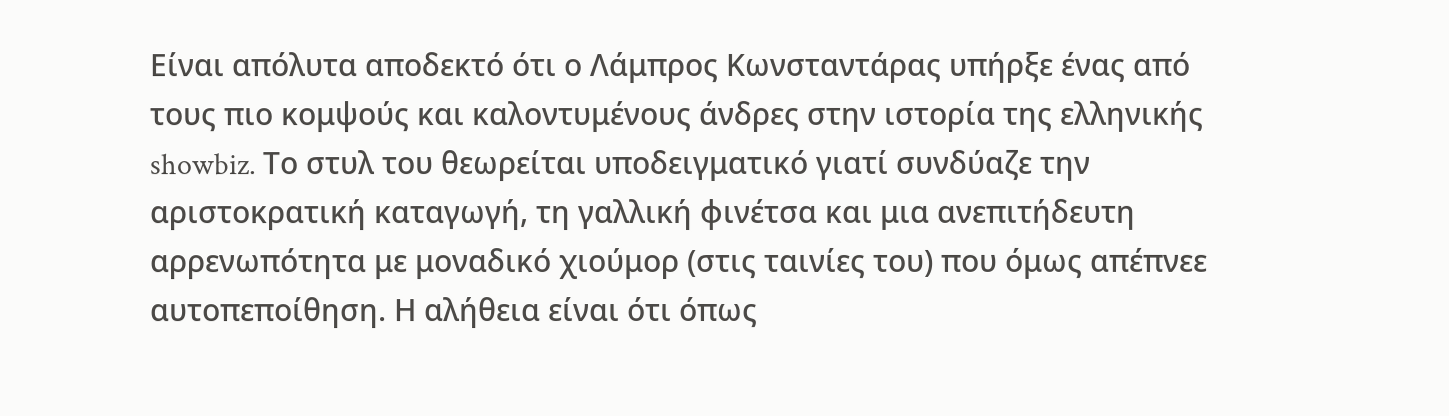Είναι απόλυτα αποδεκτό ότι ο Λάμπρος Κωνσταντάρας υπήρξε ένας από τους πιο κομψούς και καλοντυμένους άνδρες στην ιστορία της ελληνικής showbiz. Το στυλ του θεωρείται υποδειγματικό γιατί συνδύαζε την αριστοκρατική καταγωγή, τη γαλλική φινέτσα και μια ανεπιτήδευτη αρρενωπότητα με μοναδικό χιούμορ (στις ταινίες του) που όμως απέπνεε αυτοπεποίθηση. Η αλήθεια είναι ότι όπως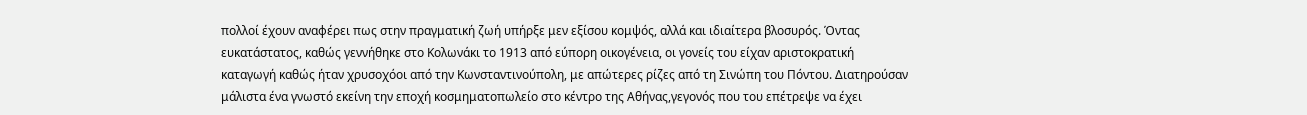πολλοί έχουν αναφέρει πως στην πραγματική ζωή υπήρξε μεν εξίσου κομψός, αλλά και ιδιαίτερα βλοσυρός. Όντας ευκατάστατος, καθώς γεννήθηκε στο Κολωνάκι το 1913 από εύπορη οικογένεια, οι γονείς του είχαν αριστοκρατική καταγωγή καθώς ήταν χρυσοχόοι από την Κωνσταντινούπολη, με απώτερες ρίζες από τη Σινώπη του Πόντου. Διατηρούσαν μάλιστα ένα γνωστό εκείνη την εποχή κοσμηματοπωλείο στο κέντρο της Αθήνας,γεγονός που του επέτρεψε να έχει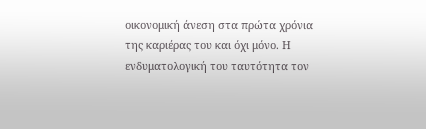οικονομική άνεση στα πρώτα χρόνια της καριέρας του και όχι μόνο. Η ενδυματολογική του ταυτότητα τον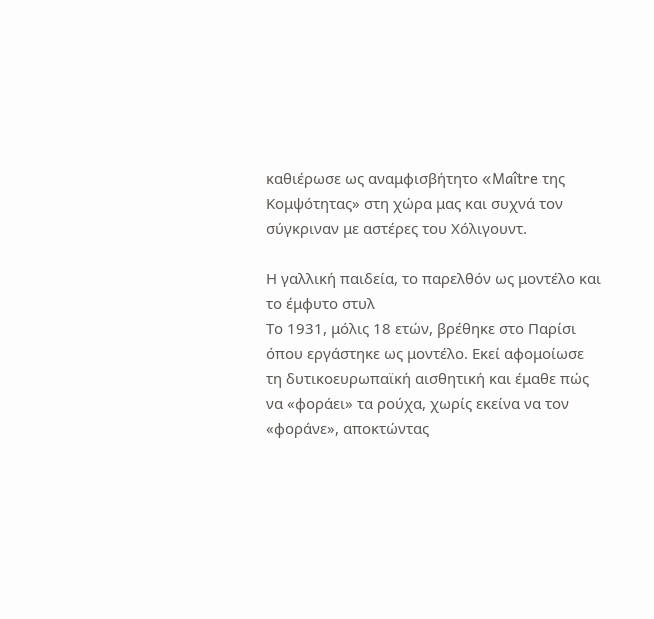καθιέρωσε ως αναμφισβήτητο «Maître της Κομψότητας» στη χώρα μας και συχνά τον σύγκριναν με αστέρες του Χόλιγουντ.

Η γαλλική παιδεία, το παρελθόν ως μοντέλο και το έμφυτο στυλ
Το 1931, μόλις 18 ετών, βρέθηκε στο Παρίσι όπου εργάστηκε ως μοντέλο. Εκεί αφομοίωσε τη δυτικοευρωπαϊκή αισθητική και έμαθε πώς να «φοράει» τα ρούχα, χωρίς εκείνα να τον «φοράνε», αποκτώντας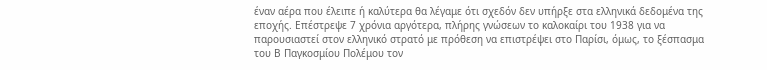έναν αέρα που έλειπε ή καλύτερα θα λέγαμε ότι σχεδόν δεν υπήρξε στα ελληνικά δεδομένα της εποχής. Επέστρεψε 7 χρόνια αργότερα, πλήρης γνώσεων το καλοκαίρι του 1938 για να παρουσιαστεί στον ελληνικό στρατό με πρόθεση να επιστρέψει στο Παρίσι, όμως, το ξέσπασμα του Β Παγκοσμίου Πολέμου τον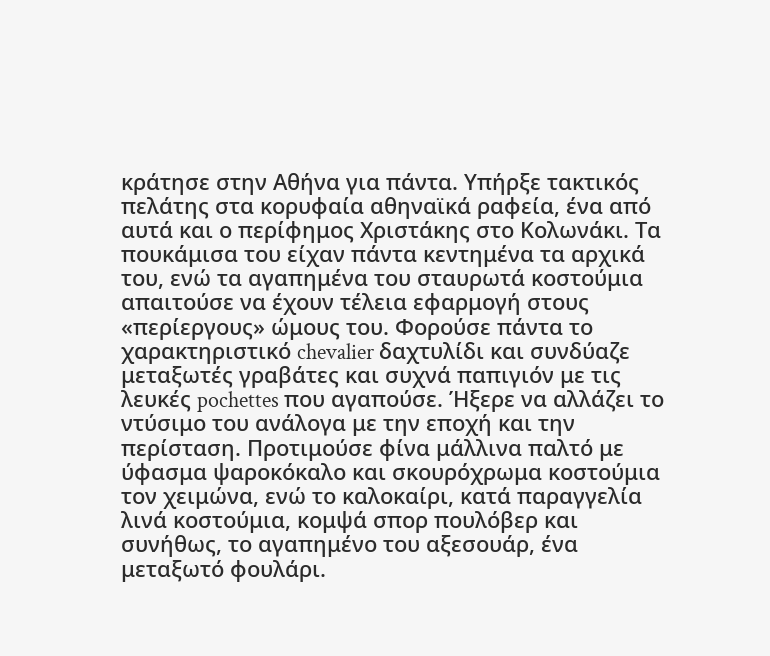κράτησε στην Αθήνα για πάντα. Υπήρξε τακτικός πελάτης στα κορυφαία αθηναϊκά ραφεία, ένα από αυτά και ο περίφημος Χριστάκης στο Κολωνάκι. Τα πουκάμισα του είχαν πάντα κεντημένα τα αρχικά του, ενώ τα αγαπημένα του σταυρωτά κοστούμια απαιτούσε να έχουν τέλεια εφαρμογή στους «περίεργους» ώμους του. Φορούσε πάντα το χαρακτηριστικό chevalier δαχτυλίδι και συνδύαζε μεταξωτές γραβάτες και συχνά παπιγιόν με τις λευκές pochettes που αγαπούσε. Ήξερε να αλλάζει το ντύσιμο του ανάλογα με την εποχή και την περίσταση. Προτιμούσε φίνα μάλλινα παλτό με ύφασμα ψαροκόκαλο και σκουρόχρωμα κοστούμια τον χειμώνα, ενώ το καλοκαίρι, κατά παραγγελία λινά κοστούμια, κομψά σπορ πουλόβερ και συνήθως, το αγαπημένο του αξεσουάρ, ένα μεταξωτό φουλάρι.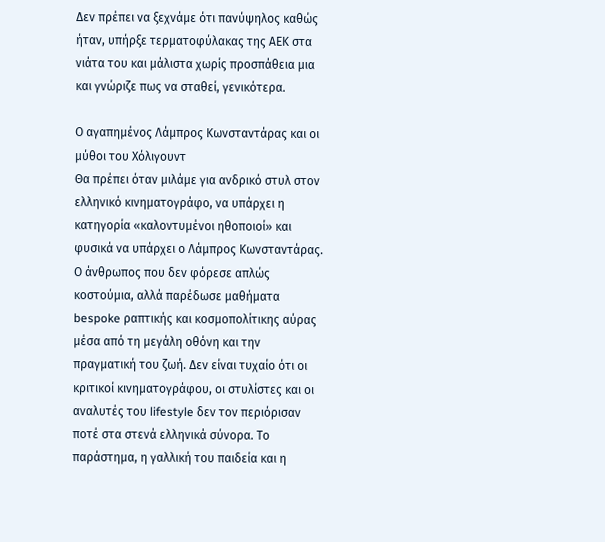Δεν πρέπει να ξεχνάμε ότι πανύψηλος καθώς ήταν, υπήρξε τερματοφύλακας της ΑΕΚ στα νιάτα του και μάλιστα χωρίς προσπάθεια μια και γνώριζε πως να σταθεί, γενικότερα.

Ο αγαπημένος Λάμπρος Κωνσταντάρας και οι μύθοι του Χόλιγουντ
Θα πρέπει όταν μιλάμε για ανδρικό στυλ στον ελληνικό κινηματογράφο, να υπάρχει η κατηγορία «καλοντυμένοι ηθοποιοί» και φυσικά να υπάρχει ο Λάμπρος Κωνσταντάρας. Ο άνθρωπος που δεν φόρεσε απλώς κοστούμια, αλλά παρέδωσε μαθήματα bespoke ραπτικής και κοσμοπολίτικης αύρας μέσα από τη μεγάλη οθόνη και την πραγματική του ζωή. Δεν είναι τυχαίο ότι οι κριτικοί κινηματογράφου, οι στυλίστες και οι αναλυτές του lifestyle δεν τον περιόρισαν ποτέ στα στενά ελληνικά σύνορα. Το παράστημα, η γαλλική του παιδεία και η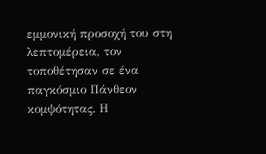εμμονική προσοχή του στη λεπτομέρεια, τον τοποθέτησαν σε ένα παγκόσμιο Πάνθεον κομψότητας. Η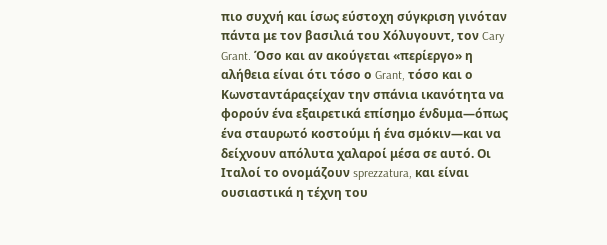πιο συχνή και ίσως εύστοχη σύγκριση γινόταν πάντα με τον βασιλιά του Χόλυγουντ, τον Cary Grant. Όσο και αν ακούγεται «περίεργο» η αλήθεια είναι ότι τόσο ο Grant, τόσο και ο Κωνσταντάραςείχαν την σπάνια ικανότητα να φορούν ένα εξαιρετικά επίσημο ένδυμα—όπως ένα σταυρωτό κοστούμι ή ένα σμόκιν—και να δείχνουν απόλυτα χαλαροί μέσα σε αυτό. Οι Ιταλοί το ονομάζουν sprezzatura, και είναι ουσιαστικά η τέχνη του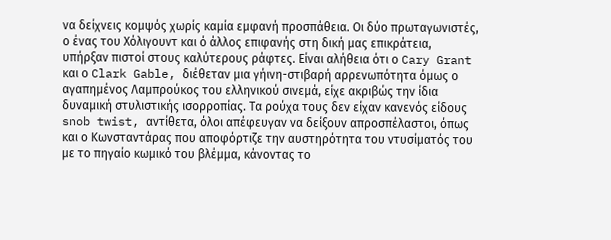να δείχνεις κομψός χωρίς καμία εμφανή προσπάθεια. Οι δύο πρωταγωνιστές, ο ένας του Χόλιγουντ και ό άλλος επιφανής στη δική μας επικράτεια, υπήρξαν πιστοί στους καλύτερους ράφτες. Είναι αλήθεια ότι ο Cary Grant και ο Clark Gable, διέθεταν μια γήινη-στιβαρή αρρενωπότητα όμως ο αγαπημένος Λαμπρούκος του ελληνικού σινεμά, είχε ακριβώς την ίδια δυναμική στυλιστικής ισορροπίας. Τα ρούχα τους δεν είχαν κανενός είδους snob twist, αντίθετα, όλοι απέφευγαν να δείξουν απροσπέλαστοι, όπως και ο Κωνσταντάρας που αποφόρτιζε την αυστηρότητα του ντυσίματός του με το πηγαίο κωμικό του βλέμμα, κάνοντας το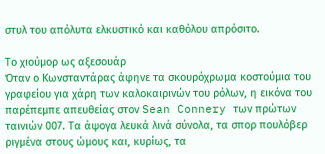στυλ του απόλυτα ελκυστικό και καθόλου απρόσιτο.

Το χιούμορ ως αξεσουάρ
Όταν ο Κωνσταντάρας άφηνε τα σκουρόχρωμα κοστούμια του γραφείου για χάρη των καλοκαιρινών του ρόλων, η εικόνα του παρέπεμπε απευθείας στον Sean Connery των πρώτων ταινιών 007. Τα άψογα λευκά λινά σύνολα, τα σπορ πουλόβερ ριγμένα στους ώμους και, κυρίως, τα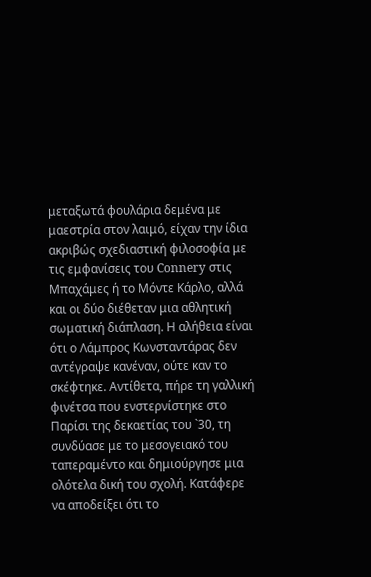μεταξωτά φουλάρια δεμένα με μαεστρία στον λαιμό, είχαν την ίδια ακριβώς σχεδιαστική φιλοσοφία με τις εμφανίσεις του Connery στις Μπαχάμες ή το Μόντε Κάρλο, αλλά και οι δύο διέθεταν μια αθλητική σωματική διάπλαση. Η αλήθεια είναι ότι ο Λάμπρος Κωνσταντάρας δεν αντέγραψε κανέναν, ούτε καν το σκέφτηκε. Αντίθετα, πήρε τη γαλλική φινέτσα που ενστερνίστηκε στο Παρίσι της δεκαετίας του `30, τη συνδύασε με το μεσογειακό του ταπεραμέντο και δημιούργησε μια ολότελα δική του σχολή. Κατάφερε να αποδείξει ότι το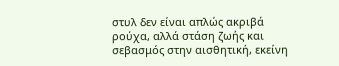στυλ δεν είναι απλώς ακριβά ρούχα, αλλά στάση ζωής και σεβασμός στην αισθητική, εκείνη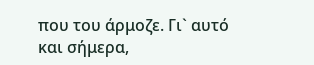που του άρμοζε. Γι` αυτό και σήμερα,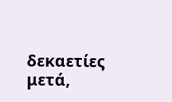δεκαετίες μετά,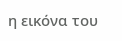η εικόνα του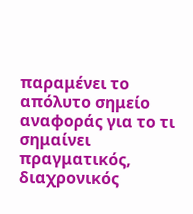παραμένει το απόλυτο σημείο αναφοράς για το τι σημαίνει πραγματικός, διαχρονικός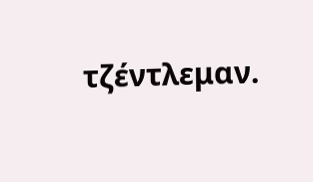τζέντλεμαν.